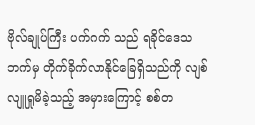ဗိုလ်ချုပ်ကြီး ပက်ဂက် သည် ရခိုင်ဒေသဘက်မှ တိုက်ခိုက်လာနိုင်ခြေရှိသည်ကို လျစ်လျူရှုမိခဲ့သည့် အမှားကြောင့် စစ်တ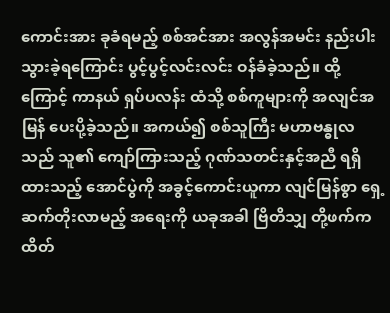ကောင်းအား ခုခံရမည့် စစ်အင်အား အလွန်အမင်း နည်းပါးသွားခဲ့ရကြောင်း ပွင့်ပွင့်လင်းလင်း ဝန်ခံခဲ့သည်။ ထို့ကြောင့် ကာနယ် ရှပ်ပလန်း ထံသို့ စစ်ကူများကို အလျင်အမြန် ပေးပို့ခဲ့သည်။ အကယ်၍ စစ်သူကြီး မဟာဗန္ဓုလသည် သူ၏ ကျော်ကြားသည့် ဂုဏ်သတင်းနှင့်အညီ ရရှိထားသည့် အောင်ပွဲကို အခွင့်ကောင်းယူကာ လျင်မြန်စွာ ရှေ့ဆက်တိုးလာမည့် အရေးကို ယခုအခါ ဗြိတိသျှ တို့ဖက်က ထိတ်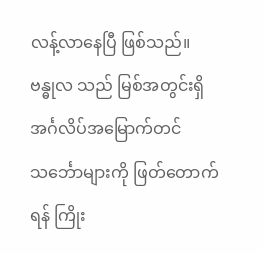လန့်လာနေပြီ ဖြစ်သည်။
ဗန္ဓုလ သည် မြစ်အတွင်းရှိ အင်္ဂလိပ်အမြောက်တင် သင်္ဘောများကို ဖြတ်တောက်ရန် ကြိုး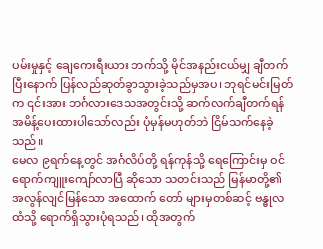ပမ်းမှုနှင့် ချေကေးရီးယား ဘက်သို့ မိုင်အနည်းငယ်မျှ ချီတက်ပြီးနောက် ပြန်လည်ဆုတ်ခွာသွားခဲ့သည်မှအပ၊ ဘုရင်မင်းမြတ်က ၎င်းအား ဘင်္ဂလားဒေသအတွင်းသို့ ဆက်လက်ချီတက်ရန် အမိန့်ပေးထားပါသော်လည်း ပုံမှန်မဟုတ်ဘဲ ငြိမ်သက်နေခဲ့သည်။
မေလ ၉ရက်နေ့တွင် အင်္ဂလိပ်တို့ ရန်ကုန်သို့ ရေကြောင်းမှ ဝင်ရောက်ကျူးကျော်လာပြီ ဆိုသော သတင်းသည် မြန်မာတို့၏ အလွန်လျင်မြန်သော အထောက် တော် များမှတစ်ဆင့် ဗန္ဓုလထံသို့ ရောက်ရှိသွားပုံရသည်၊ ထိုအတွက်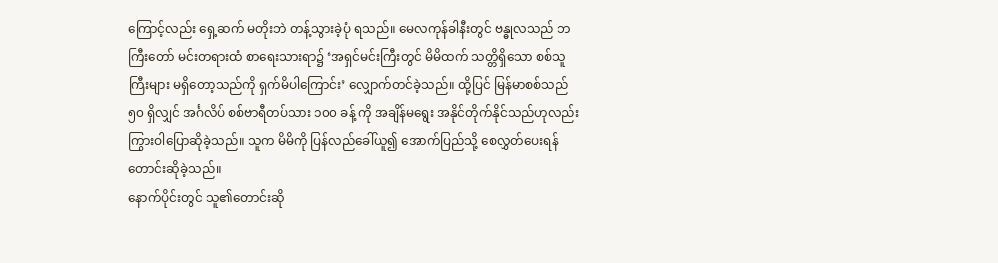ကြောင့်လည်း ရှေ့ဆက် မတိုးဘဲ တန့်သွားခဲ့ပုံ ရသည်။ မေလကုန်ခါနီးတွင် ဗန္ဓုလသည် ဘကြီးတော် မင်းတရားထံ စာရေးသားရာ၌ ‘အရှင်မင်းကြီးတွင် မိမိထက် သတ္တိရှိသော စစ်သူကြီးများ မရှိတော့သည်ကို ရှက်မိပါကြောင်း’ လျှောက်တင်ခဲ့သည်။ ထို့ပြင် မြန်မာစစ်သည် ၅၀ ရှိလျှင် အင်္ဂလိပ် စစ်ဗာရီတပ်သား ၁၀၀ ခန့် ကို အချိန်မရွေး အနိုင်တိုက်နိုင်သည်ဟုလည်း ကြွားဝါပြောဆိုခဲ့သည်။ သူက မိမိကို ပြန်လည်ခေါ်ယူ၍ အောက်ပြည်သို့ စေလွှတ်ပေးရန် တောင်းဆိုခဲ့သည်။
နောက်ပိုင်းတွင် သူ၏တောင်းဆို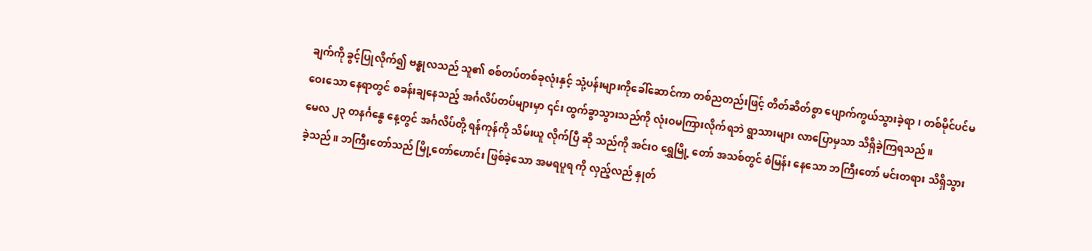ချက်ကို ခွင့်ပြုလိုက်၍ ဗန္ဓုလသည် သူ၏ စစ်တပ်တစ်ခုလုံးနှင့် သုံ့ပန်းများကိုခေါ်ဆောင်ကာ တစ်ညတည်းဖြင့် တိတ်ဆိတ်စွာ ပျောက်ကွယ်သွားခဲ့ရာ၊ တစ်မိုင်ပင်မဝေးသော နေရာတွင် စခန်းချနေသည့် အင်္ဂလိပ်တပ်များမှာ ၎င်း ထွက်ခွာသွားသည်ကို လုံးဝမကြားလိုက်ရဘဲ ရွာသားများ လာပြောမှသာ သိရှိခဲ့ကြရသည်။
မေလ ၂၃ တနင်္ဂနွေ နေ့တွင် အင်္ဂလိပ်တို့ ရန်ကုန်ကို သိမ်းယူ လိုက်ပြီ ဆို သည်ကို အင်းဝ ရွှေမြို့ တော် အသစ်တွင် စံမြန်း နေသော ဘကြီးတော် မင်းတရား သိရှိသွားခဲ့သည်။ ဘကြီးတော်သည် မြို့တော်ဟောင်း ဖြစ်ခဲ့သော အမရပူရ ကို လှည့်လည် နှုတ်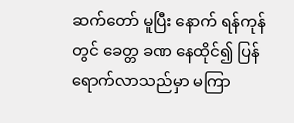ဆက်တော် မူပြီး နောက် ရန်ကုန် တွင် ခေတ္တ ခဏ နေထိုင်၍ ပြန်ရောက်လာသည်မှာ မကြာ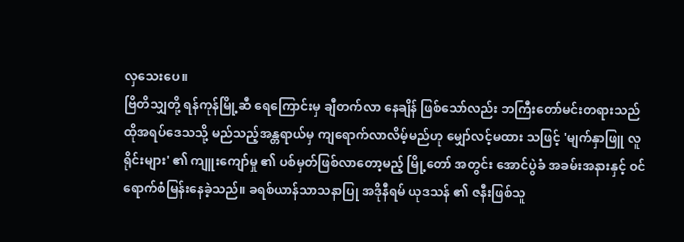လှသေးပေ။
ဗြိတိသျှတို့ ရန်ကုန်မြို့ဆီ ရေကြောင်းမှ ချီတက်လာ နေချိန် ဖြစ်သော်လည်း ဘကြီးတော်မင်းတရားသည် ထိုအရပ်ဒေသသို့ မည်သည့်အန္တရာယ်မှ ကျရောက်လာလိမ့်မည်ဟု မျှော်လင့်မထား သဖြင့် 'မျက်နှာဖြူ လူရိုင်းများ' ၏ ကျူးကျော်မှု ၏ ပစ်မှတ်ဖြစ်လာတော့မည့် မြို့တော် အတွင်း အောင်ပွဲခံ အခမ်းအနားနှင့် ဝင်ရောက်စံမြန်းနေခဲ့သည်။ ခရစ်ယာန်သာသနာပြု အဒိုနီရမ် ယုဒသန် ၏ ဇနီးဖြစ်သူ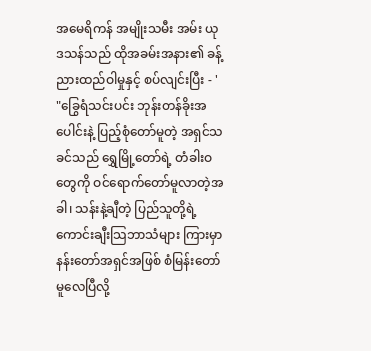အမေရိကန် အမျိုးသမီး အမ်း ယုဒသန်သည် ထိုအခမ်းအနား၏ ခန့်ညားထည်ဝါမှုနှင့် စပ်လျင်းပြီး - '
"ခြွေရံသင်းပင်း ဘုန်းတန်ခိုးအပေါင်းနဲ့ ပြည့်စုံတော်မူတဲ့ အရှင်သခင်သည် ရွှေမြို့တော်ရဲ့ တံခါးဝတွေကို ဝင်ရောက်တော်မူလာတဲ့အခါ၊ သန်းနဲ့ချီတဲ့ ပြည်သူတို့ရဲ့ ကောင်းချီးသြဘာသံများ ကြားမှာ နန်းတော်အရှင်အဖြစ် စံမြန်းတော်မူလေပြီလို့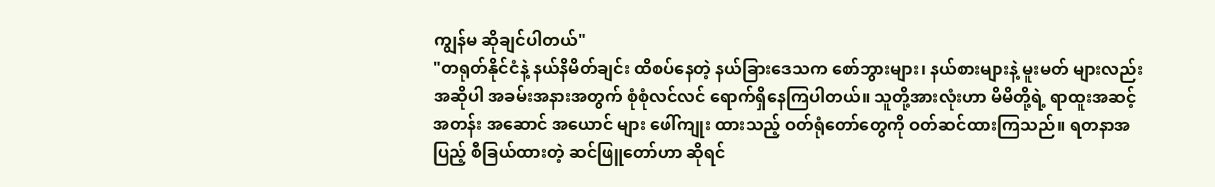ကျွန်မ ဆိုချင်ပါတယ်"
"တရုတ်နိုင်ငံနဲ့ နယ်နိမိတ်ချင်း ထိစပ်နေတဲ့ နယ်ခြားဒေသက စော်ဘွားများ၊ နယ်စားများနဲ့ မူးမတ် များလည်း အဆိုပါ အခမ်းအနားအတွက် စုံစုံလင်လင် ရောက်ရှိနေကြပါတယ်။ သူတို့အားလုံးဟာ မိမိတို့ရဲ့ ရာထူးအဆင့်အတန်း အဆောင် အယောင် များ ဖေါ်ကျုး ထားသည့် ဝတ်ရုံတော်တွေကို ဝတ်ဆင်ထားကြသည်။ ရတနာအပြည့် စီခြယ်ထားတဲ့ ဆင်ဖြူတော်ဟာ ဆိုရင်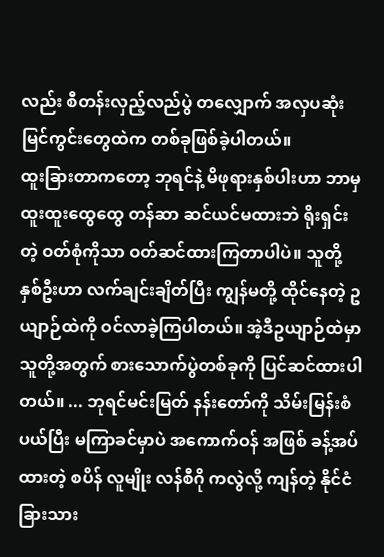လည်း စီတန်းလှည့်လည်ပွဲ တလျှောက် အလှပဆုံး မြင်ကွင်းတွေထဲက တစ်ခုဖြစ်ခဲ့ပါတယ်။
ထူးခြားတာကတော့ ဘုရင်နဲ့ မိဖုရားနှစ်ပါးဟာ ဘာမှ ထူးထူးထွေထွေ တန်ဆာ ဆင်ယင်မထားဘဲ ရိုးရှင်းတဲ့ ဝတ်စုံကိုသာ ဝတ်ဆင်ထားကြတာပါပဲ။ သူတို့နှစ်ဦးဟာ လက်ချင်းချိတ်ပြီး ကျွန်မတို့ ထိုင်နေတဲ့ ဥယျာဉ်ထဲကို ဝင်လာခဲ့ကြပါတယ်။ အဲ့ဒီဥယျာဉ်ထဲမှာ သူတို့အတွက် စားသောက်ပွဲတစ်ခုကို ပြင်ဆင်ထားပါတယ်။ ... ဘုရင်မင်းမြတ် နန်းတော်ကို သိမ်းမြန်းစံပယ်ပြီး မကြာခင်မှာပဲ အကောက်ဝန် အဖြစ် ခန့်အပ်ထားတဲ့ စပိန် လူမျိုး လန်စီဂို ကလွဲလို့ ကျန်တဲ့ နိုင်ငံခြားသား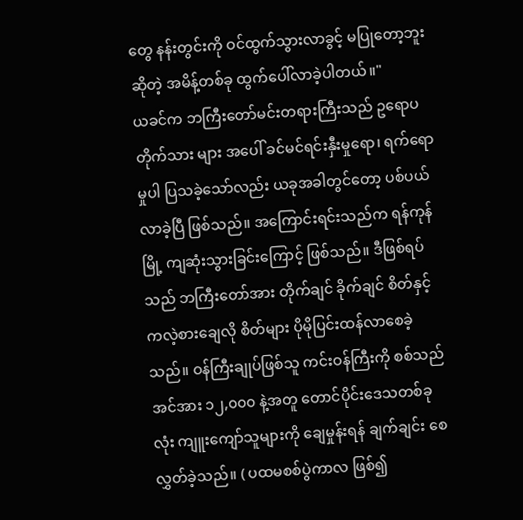တွေ နန်းတွင်းကို ဝင်ထွက်သွားလာခွင့် မပြုတော့ဘူးဆိုတဲ့ အမိန့်တစ်ခု ထွက်ပေါ်လာခဲ့ပါတယ်။"
ယခင်က ဘကြီးတော်မင်းတရားကြီးသည် ဥရောပတိုက်သား များ အပေါ် ခင်မင်ရင်းနှီးမှုရော၊ ရက်ရောမှုပါ ပြသခဲ့သော်လည်း ယခုအခါတွင်တော့ ပစ်ပယ်လာခဲ့ပြီ ဖြစ်သည်။ အကြောင်းရင်းသည်က ရန်ကုန်မြို့ ကျဆုံးသွားခြင်းကြောင့် ဖြစ်သည်။ ဒီဖြစ်ရပ်သည် ဘကြီးတော်အား တိုက်ချင် ခိုက်ချင် စိတ်နှင့် ကလဲ့စားချေလို စိတ်များ ပိုမိုပြင်းထန်လာစေခဲ့သည်။ ဝန်ကြီးချုပ်ဖြစ်သူ ကင်းဝန်ကြီးကို စစ်သည်အင်အား ၁၂,၀၀၀ နဲ့အတူ တောင်ပိုင်းဒေသတစ်ခုလုံး ကျူးကျော်သူများကို ချေမှုန်းရန် ချက်ချင်း စေလွှတ်ခဲ့သည်။ ( ပထမစစ်ပွဲကာလ ဖြစ်၍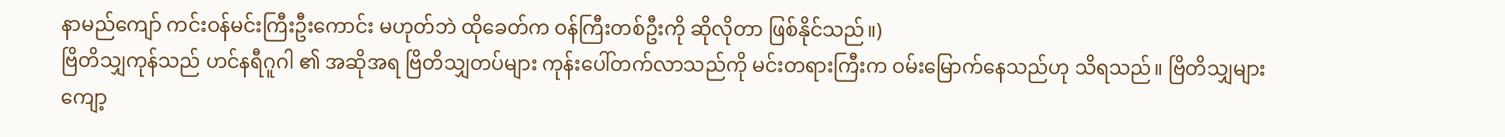နာမည်ကျော် ကင်းဝန်မင်းကြီးဦးကောင်း မဟုတ်ဘဲ ထိုခေတ်က ဝန်ကြီးတစ်ဦးကို ဆိုလိုတာ ဖြစ်နိုင်သည်။)
ဗြိတိသျှကုန်သည် ဟင်နရီဂူဂါ ၏ အဆိုအရ ဗြိတိသျှတပ်များ ကုန်းပေါ်တက်လာသည်ကို မင်းတရားကြီးက ဝမ်းမြောက်နေသည်ဟု သိရသည်။ ဗြိတိသျှများ ကျော့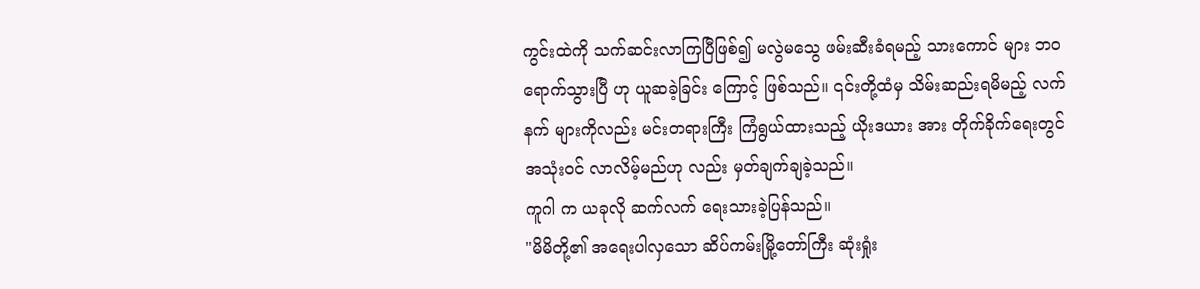ကွင်းထဲကို သက်ဆင်းလာကြပြီဖြစ်၍ မလွဲမသွေ ဖမ်းဆီးခံရမည့် သားကောင် များ ဘဝ ရောက်သွားပြီ ဟု ယူဆခဲ့ခြင်း ကြောင့် ဖြစ်သည်။ ၎င်းတို့ထံမှ သိမ်းဆည်းရမိမည့် လက်နက် များကိုလည်း မင်းတရားကြီး ကြံရွယ်ထားသည့် ယိုးဒယား အား တိုက်ခိုက်ရေးတွင် အသုံးဝင် လာလိမ့်မည်ဟု လည်း မှတ်ချက်ချခဲ့သည်။
ကူဂါ က ယခုလို ဆက်လက် ရေးသားခဲ့ပြန်သည်။
"မိမိတို့၏ အရေးပါလှသော ဆိပ်ကမ်းမြို့တော်ကြီး ဆုံးရှုံး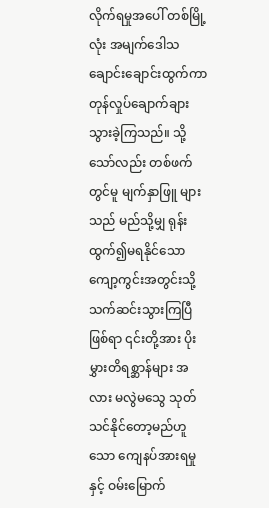လိုက်ရမှုအပေါ် တစ်မြို့လုံး အမျက်ဒေါသ ချောင်းချောင်းထွက်ကာ တုန်လှုပ်ချောက်ချားသွားခဲ့ကြသည်။ သို့သော်လည်း တစ်ဖက်တွင်မူ မျက်နှာဖြူ များသည် မည်သို့မျှ ရုန်းထွက်၍မရနိုင်သော ကျော့ကွင်းအတွင်းသို့ သက်ဆင်းသွားကြပြီဖြစ်ရာ ၎င်းတို့အား ပိုးမွှားတိရစ္ဆာန်များ အလား မလွဲမသွေ သုတ်သင်နိုင်တော့မည်ဟူသော ကျေနပ်အားရမှုနှင့် ဝမ်းမြောက်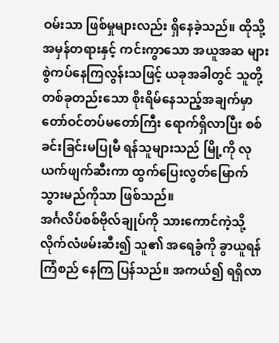ဝမ်းသာ ဖြစ်မှုများလည်း ရှိနေခဲ့သည်။ ထိုသို့ အမှန်တရားနှင့် ကင်းကွာသော အယူအဆ များ စွဲကပ်နေကြလွန်းသဖြင့် ယခုအခါတွင် သူတို့ တစ်ခုတည်းသော စိုးရိမ်နေသည့်အချက်မှာ တော်ဝင်တပ်မတော်ကြီး ရောက်ရှိလာပြီး စစ်ခင်းခြင်းမပြုမီ ရန်သူများသည် မြို့ကို လုယက်ဖျက်ဆီးကာ ထွက်ပြေးလွတ်မြောက်သွားမည်ကိုသာ ဖြစ်သည်။
အင်္ဂလိပ်စစ်ဗိုလ်ချုပ်ကို သားကောင်ကဲ့သို့ လိုက်လံဖမ်းဆီး၍ သူ၏ အရေခွံကို ခွာယူရန် ကြံစည် နေကြ ပြန်သည်။ အကယ်၍ ရရှိလာ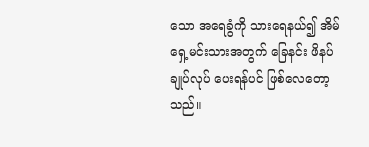သော အရေခွံကို သားရေနယ်၍ အိမ်ရှေ့မင်းသားအတွက် ခြေနင်း ဖိနပ် ချုပ်လုပ် ပေးရန်ပင် ဖြစ်လေတော့သည်။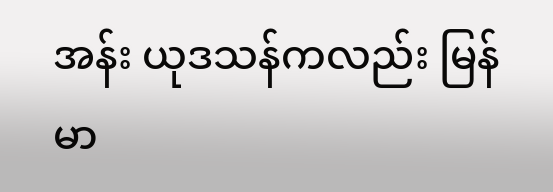အန်း ယုဒသန်ကလည်း မြန်မာ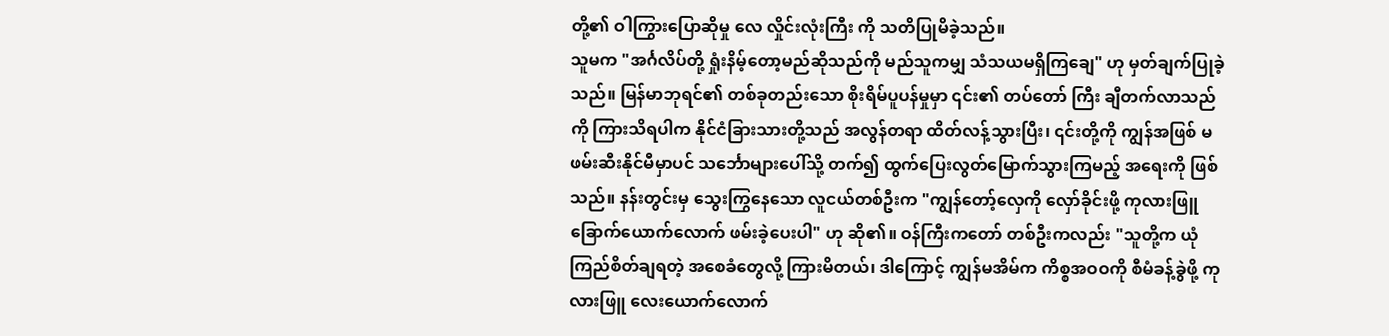တို့၏ ဝါကြွားပြောဆိုမှု လေ လှိုင်းလုံးကြီး ကို သတိပြုမိခဲ့သည်။
သူမက "အင်္ဂလိပ်တို့ ရှုံးနိမ့်တော့မည်ဆိုသည်ကို မည်သူကမျှ သံသယမရှိကြချေ" ဟု မှတ်ချက်ပြုခဲ့သည်။ မြန်မာဘုရင်၏ တစ်ခုတည်းသော စိုးရိမ်ပူပန်မှုမှာ ၎င်း၏ တပ်တော် ကြီး ချီတက်လာသည်ကို ကြားသိရပါက နိုင်ငံခြားသားတို့သည် အလွန်တရာ ထိတ်လန့်သွားပြီး၊ ၎င်းတို့ကို ကျွန်အဖြစ် မဖမ်းဆီးနိုင်မီမှာပင် သင်္ဘောများပေါ်သို့ တက်၍ ထွက်ပြေးလွတ်မြောက်သွားကြမည့် အရေးကို ဖြစ်သည်။ နန်းတွင်းမှ သွေးကြွနေသော လူငယ်တစ်ဦးက "ကျွန်တော့်လှေကို လှော်ခိုင်းဖို့ ကုလားဖြူ ခြောက်ယောက်လောက် ဖမ်းခဲ့ပေးပါ" ဟု ဆို၏။ ဝန်ကြီးကတော် တစ်ဦးကလည်း "သူတို့က ယုံကြည်စိတ်ချရတဲ့ အစေခံတွေလို့ ကြားမိတယ်၊ ဒါကြောင့် ကျွန်မအိမ်က ကိစ္စအဝဝကို စီမံခန့်ခွဲဖို့ ကုလားဖြူ လေးယောက်လောက်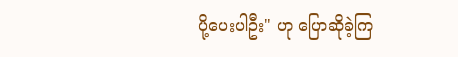ပို့ပေးပါဦး" ဟု ပြောဆိုခဲ့ကြ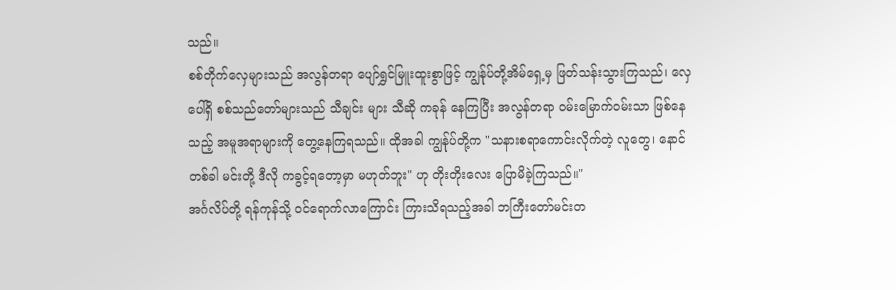သည်။
စစ်တိုက်လှေများသည် အလွန်တရာ ပျော်ရွှင်မြူးထူးစွာဖြင့် ကျွန်ုပ်တို့အိမ်ရှေ့မှ ဖြတ်သန်းသွားကြသည်၊ လှေပေါ်ရှိ စစ်သည်တော်များသည် သီချင်း များ သီဆို ကခုန် နေကြပြီး အလွန်တရာ ဝမ်းမြောက်ဝမ်းသာ ဖြစ်နေသည့် အမူအရာများကို တွေ့နေကြရသည်။ ထိုအခါ ကျွန်ုပ်တို့က "သနားစရာကောင်းလိုက်တဲ့ လူတွေ၊ နောင်တစ်ခါ မင်းတို့ ဒီလို ကခွင့်ရတော့မှာ မဟုတ်ဘူး" ဟု တိုးတိုးလေး ပြောမိခဲ့ကြသည်။"
အင်္ဂလိပ်တို့ ရန်ကုန်သို့ ဝင်ရောက်လာကြောင်း ကြားသိရသည့်အခါ ဘကြီးတော်မင်းတ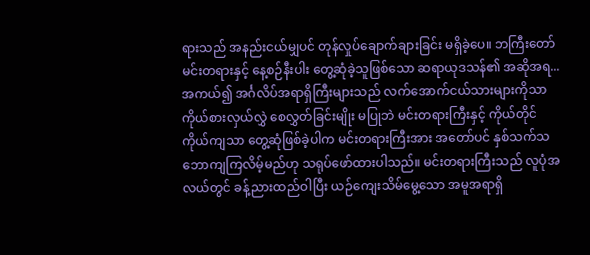ရားသည် အနည်းငယ်မျှပင် တုန်လှုပ်ချောက်ချားခြင်း မရှိခဲ့ပေ။ ဘကြီးတော်မင်းတရားနှင့် နေ့စဉ်နီးပါး တွေ့ဆုံခဲ့သူဖြစ်သော ဆရာယုဒသန်၏ အဆိုအရ... အကယ်၍ အင်္ဂလိပ်အရာရှိကြီးများသည် လက်အောက်ငယ်သားများကိုသာ ကိုယ်စားလှယ်လွှဲ စေလွှတ်ခြင်းမျိုး မပြုဘဲ မင်းတရားကြီးနှင့် ကိုယ်တိုင်ကိုယ်ကျသာ တွေ့ဆုံဖြစ်ခဲ့ပါက မင်းတရားကြီးအား အတော်ပင် နှစ်သက်သဘောကျကြလိမ့်မည်ဟု သရုပ်ဖော်ထားပါသည်။ မင်းတရားကြီးသည် လူပုံအလယ်တွင် ခန့်ညားထည်ဝါပြီး ယဉ်ကျေးသိမ်မွေ့သော အမူအရာရှိ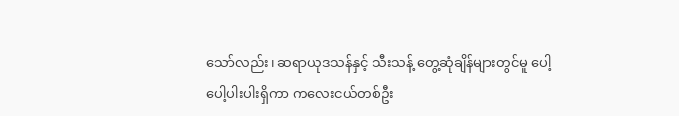သော်လည်း၊ ဆရာယုဒသန်နှင့် သီးသန့် တွေ့ဆုံချိန်များတွင်မူ ပေါ့ပေါ့ပါးပါးရှိကာ ကလေးငယ်တစ်ဦး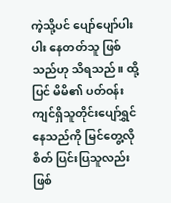ကဲ့သို့ပင် ပျော်ပျော်ပါးပါး နေတတ်သူ ဖြစ်သည်ဟု သိရသည်။ ထို့ပြင် မိမိ၏ ပတ်ဝန်းကျင်ရှိသူတိုင်းပျော်ရွှင်နေသည်ကို မြင်တွေ့လိုစိတ် ပြင်းပြသူလည်း ဖြစ်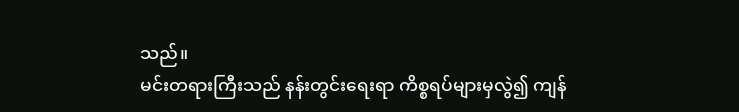သည်။
မင်းတရားကြီးသည် နန်းတွင်းရေးရာ ကိစ္စရပ်များမှလွဲ၍ ကျန်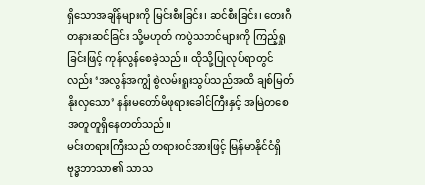ရှိသောအချိန်များကို မြင်းစီးခြင်း၊ ဆင်စီးခြင်း၊ တေးဂီတနားဆင်ခြင်း သို့မဟုတ် ကပွဲသဘင်များကို ကြည့်ရှုခြင်းဖြင့် ကုန်လွန်စေခဲ့သည်။ ထိုသို့ပြုလုပ်ရာတွင်လည်း ‘အလွန်အကျွံ စွဲလမ်းရူးသွပ်သည်အထိ ချစ်မြတ်နိုးလှသော’ နန်းမတော်မိဖုရားခေါင်ကြီးနှင့် အမြဲတစေ အတူတူရှိနေတတ်သည်။
မင်းတရားကြီးသည် တရားဝင်အားဖြင့် မြန်မာနိုင်ငံရှိ ဗုဒ္ဓဘာသာ၏ သာသ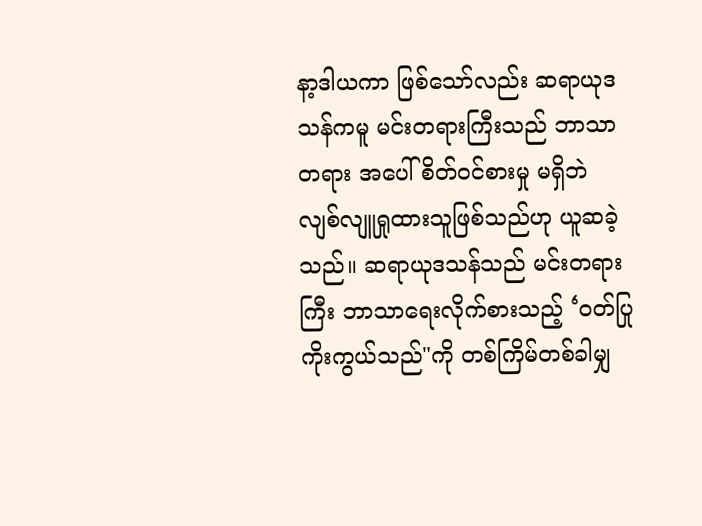နာ့ဒါယကာ ဖြစ်သော်လည်း ဆရာယုဒသန်ကမူ မင်းတရားကြီးသည် ဘာသာတရား အပေါ် စိတ်ဝင်စားမှု မရှိဘဲ လျစ်လျူရှုထားသူဖြစ်သည်ဟု ယူဆခဲ့သည်။ ဆရာယုဒသန်သည် မင်းတရားကြီး ဘာသာရေးလိုက်စားသည့် ‘ဝတ်ပြု ကိုးကွယ်သည်"ကို တစ်ကြိမ်တစ်ခါမျှ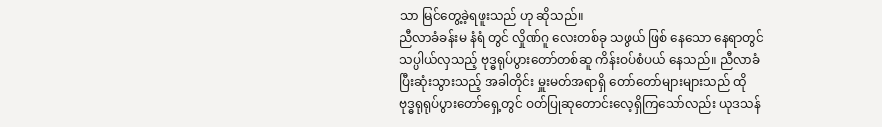သာ မြင်တွေ့ခဲ့ရဖူးသည် ဟု ဆိုသည်။
ညီလာခံခန်းမ နံရံ တွင် လှိုဏ်ဂူ လေးတစ်ခု သဖွယ် ဖြစ် နေသော နေရာတွင် သပ္ပါယ်လှသည့် ဗုဒ္ဓရုပ်ပွားတော်တစ်ဆူ ကိန်းဝပ်စံပယ် နေသည်။ ညီလာခံ ပြီးဆုံးသွားသည့် အခါတိုင်း မှူးမတ်အရာရှိ တော်တော်များများသည် ထို ဗုဒ္ဓရုရုပ်ပွားတော်ရှေ့တွင် ဝတ်ပြုဆုတောင်းလေ့ရှိကြသော်လည်း ယုဒသန်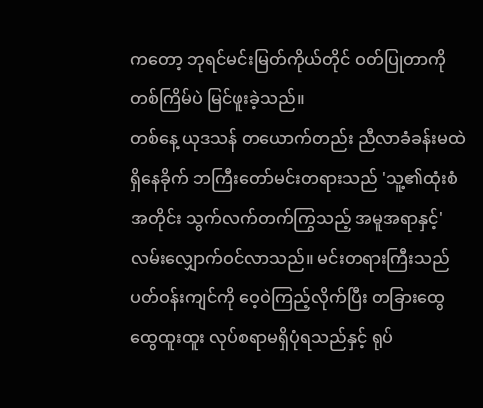ကတော့ ဘုရင်မင်းမြတ်ကိုယ်တိုင် ဝတ်ပြုတာကို တစ်ကြိမ်ပဲ မြင်ဖူးခဲ့သည်။
တစ်နေ့ ယုဒသန် တယောက်တည်း ညီလာခံခန်းမထဲ ရှိနေခိုက် ဘကြီးတော်မင်းတရားသည် 'သူ့၏ထုံးစံအတိုင်း သွက်လက်တက်ကြွသည့် အမူအရာနှင့်' လမ်းလျှောက်ဝင်လာသည်။ မင်းတရားကြီးသည် ပတ်ဝန်းကျင်ကို ဝေ့ဝဲကြည့်လိုက်ပြီး တခြားထွေထွေထူးထူး လုပ်စရာမရှိပုံရသည်နှင့် ရုပ်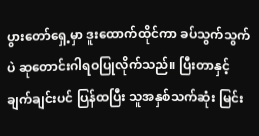ပွားတော်ရှေ့မှာ ဒူးထောက်ထိုင်ကာ ခပ်သွက်သွက်ပဲ ဆုတောင်းဂါရဝပြုလိုက်သည်။ ပြီးတာနှင့် ချက်ချင်းပင် ပြန်ထပြီး သူအနှစ်သက်ဆုံး မြင်း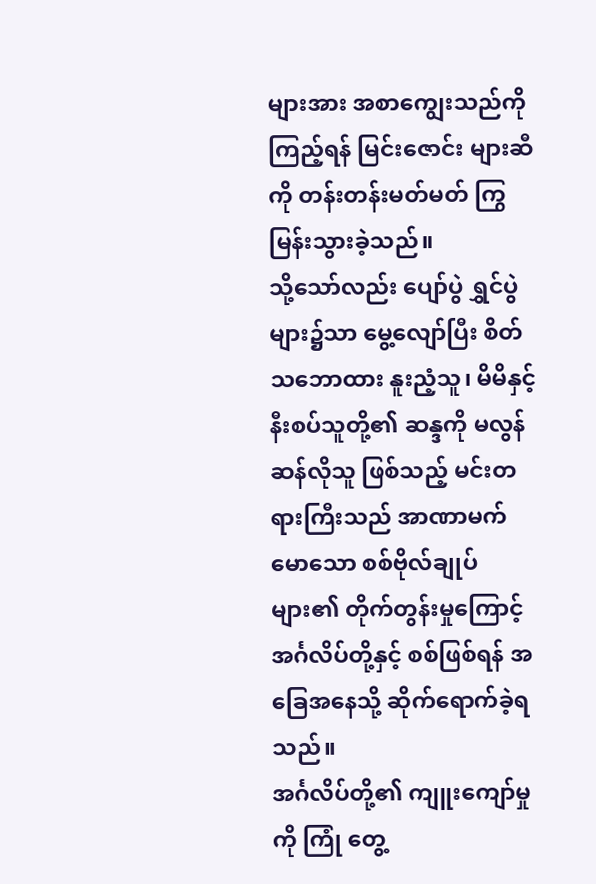များအား အစာကျွေးသည်ကို ကြည့်ရန် မြင်းဇောင်း များဆီကို တန်းတန်းမတ်မတ် ကြွမြန်းသွားခဲ့သည်။
သို့သော်လည်း ပျော်ပွဲ ရွှင်ပွဲ များ၌သာ မွေ့လျော်ပြီး စိတ်သဘောထား နူးညံ့သူ၊ မိမိနှင့် နီးစပ်သူတို့၏ ဆန္ဒကို မလွန်ဆန်လိုသူ ဖြစ်သည့် မင်းတရားကြီးသည် အာဏာမက်မောသော စစ်ဗိုလ်ချုပ်များ၏ တိုက်တွန်းမှုကြောင့် အင်္ဂလိပ်တို့နှင့် စစ်ဖြစ်ရန် အခြေအနေသို့ ဆိုက်ရောက်ခဲ့ရသည်။
အင်္ဂလိပ်တို့၏ ကျူးကျော်မှုကို ကြုံ တွေ့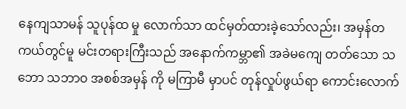နေကျသာမန် သူပုန်ထ မှု လောက်သာ ထင်မှတ်ထားခဲ့သော်လည်း၊ အမှန်တကယ်တွင်မူ မင်းတရားကြီးသည် အနောက်ကမ္ဘာ၏ အခဲမကျေ တတ်သော သဘော သဘာဝ အစစ်အမှန် ကို မကြာမီ မှာပင် တုန်လှုပ်ဖွယ်ရာ ကောင်းလောက်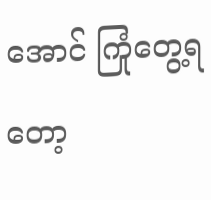အောင် ကြုံတွေ့ရတော့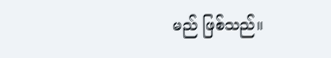မည် ဖြစ်သည်။